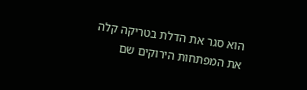הוא סגר את הדלת בטריקה קלה
את המפתחות הירוקים שם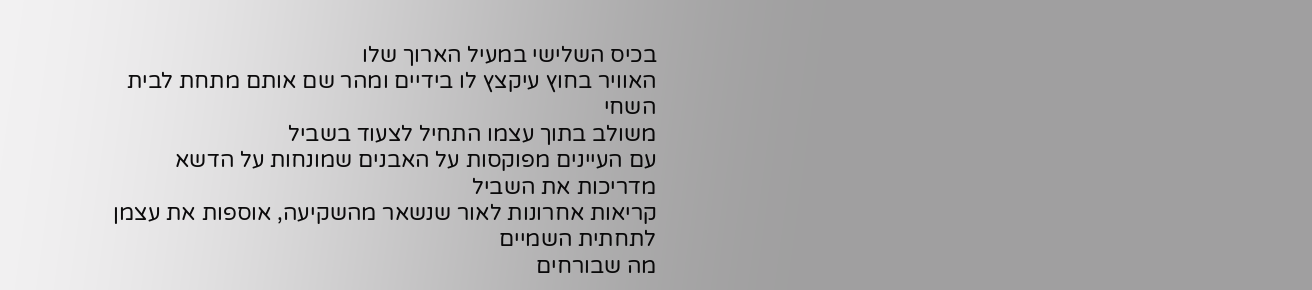בכיס השלישי במעיל הארוך שלו
האוויר בחוץ עיקצץ לו בידיים ומהר שם אותם מתחת לבית השחי
משולב בתוך עצמו התחיל לצעוד בשביל
עם העיינים מפוקסות על האבנים שמונחות על הדשא מדריכות את השביל
קריאות אחרונות לאור שנשאר מהשקיעה, אוספות את עצמן לתחתית השמיים
מה שבורחים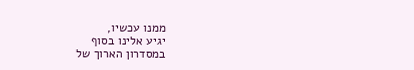ממנו עכשיו,
יגיע אלינו בסוף
במסדרון הארוך של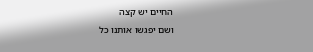החיים יש קצה
ושם יפגשו אותנו כל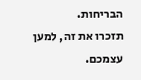הבריחות.
תזכרו את זה, למען עצמכם.